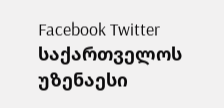Facebook Twitter
საქართველოს უზენაესი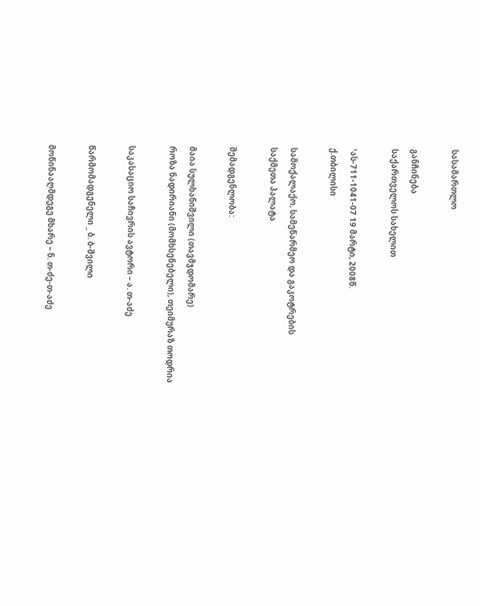სასამართლო

განჩინება
საქართველოს სახელით

¹ას-711-1041-07 19 მარტი, 2008წ.
ქ.თბილისი

სამოქალაქო, სამეწარმეო და გაკოტრების
საქმეთა პალატა

შემადგენლობა:

მაია სულხანიშვილი (თავმჯდომარე)
როზა ნადირიანი (მომხსენებელი), თეიმურაზ თოდრია

საკასაციო საჩივრის ავტორი – ა. თ-აძე

წარმომადგენელი _ ბ. ბ-შვილი

მოწინააღმდეგე მხარე – ნ. თ-ძე-თ-აძე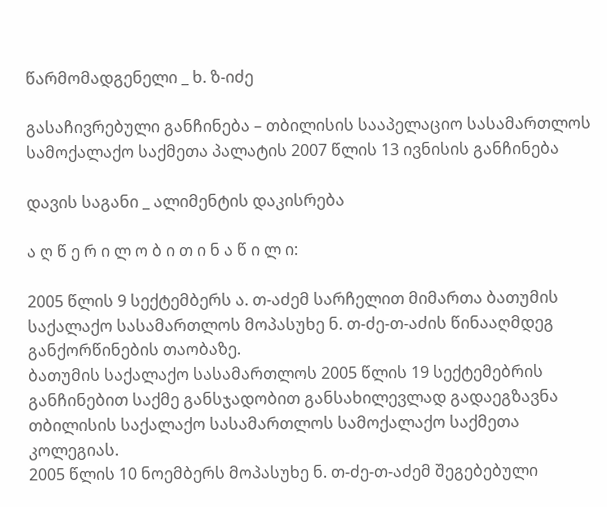წარმომადგენელი _ ხ. ზ-იძე

გასაჩივრებული განჩინება – თბილისის სააპელაციო სასამართლოს სამოქალაქო საქმეთა პალატის 2007 წლის 13 ივნისის განჩინება

დავის საგანი _ ალიმენტის დაკისრება

ა ღ წ ე რ ი ლ ო ბ ი თ ი ნ ა წ ი ლ ი:

2005 წლის 9 სექტემბერს ა. თ-აძემ სარჩელით მიმართა ბათუმის საქალაქო სასამართლოს მოპასუხე ნ. თ-ძე-თ-აძის წინააღმდეგ განქორწინების თაობაზე.
ბათუმის საქალაქო სასამართლოს 2005 წლის 19 სექტემებრის განჩინებით საქმე განსჯადობით განსახილევლად გადაეგზავნა თბილისის საქალაქო სასამართლოს სამოქალაქო საქმეთა კოლეგიას.
2005 წლის 10 ნოემბერს მოპასუხე ნ. თ-ძე-თ-აძემ შეგებებული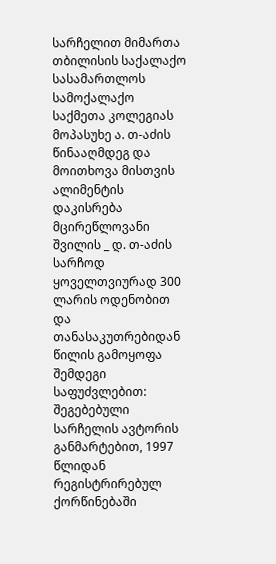სარჩელით მიმართა თბილისის საქალაქო სასამართლოს სამოქალაქო საქმეთა კოლეგიას მოპასუხე ა. თ-აძის წინააღმდეგ და მოითხოვა მისთვის ალიმენტის დაკისრება მცირეწლოვანი შვილის _ დ. თ-აძის სარჩოდ ყოველთვიურად 300 ლარის ოდენობით და თანასაკუთრებიდან წილის გამოყოფა შემდეგი საფუძვლებით: შეგებებული სარჩელის ავტორის განმარტებით, 1997 წლიდან რეგისტრირებულ ქორწინებაში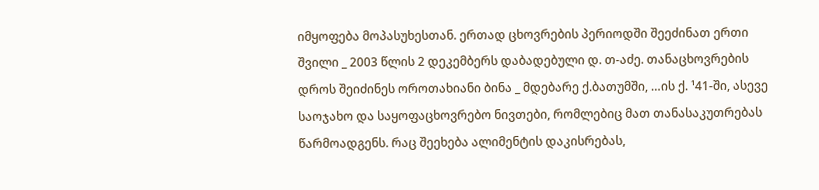იმყოფება მოპასუხესთან. ერთად ცხოვრების პერიოდში შეეძინათ ერთი შვილი _ 2003 წლის 2 დეკემბერს დაბადებული დ. თ-აძე. თანაცხოვრების დროს შეიძინეს ოროთახიანი ბინა _ მდებარე ქ.ბათუმში, …ის ქ. ¹41-ში, ასევე საოჯახო და საყოფაცხოვრებო ნივთები, რომლებიც მათ თანასაკუთრებას წარმოადგენს. რაც შეეხება ალიმენტის დაკისრებას,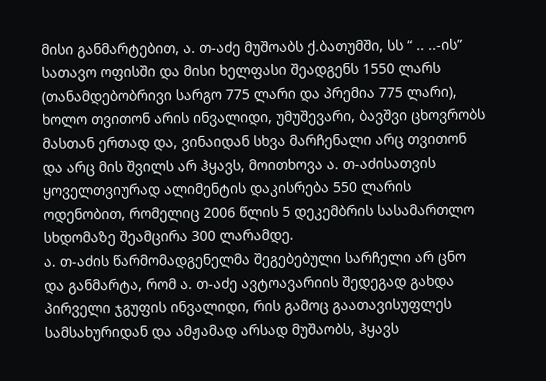მისი განმარტებით, ა. თ-აძე მუშოაბს ქ.ბათუმში, სს “ .. ..-ის” სათავო ოფისში და მისი ხელფასი შეადგენს 1550 ლარს (თანამდებობრივი სარგო 775 ლარი და პრემია 775 ლარი), ხოლო თვითონ არის ინვალიდი, უმუშევარი, ბავშვი ცხოვრობს მასთან ერთად და, ვინაიდან სხვა მარჩენალი არც თვითონ და არც მის შვილს არ ჰყავს, მოითხოვა ა. თ-აძისათვის ყოველთვიურად ალიმენტის დაკისრება 550 ლარის ოდენობით, რომელიც 2006 წლის 5 დეკემბრის სასამართლო სხდომაზე შეამცირა 300 ლარამდე.
ა. თ-აძის წარმომადგენელმა შეგებებული სარჩელი არ ცნო და განმარტა, რომ ა. თ-აძე ავტოავარიის შედეგად გახდა პირველი ჯგუფის ინვალიდი, რის გამოც გაათავისუფლეს სამსახურიდან და ამჟამად არსად მუშაობს, ჰყავს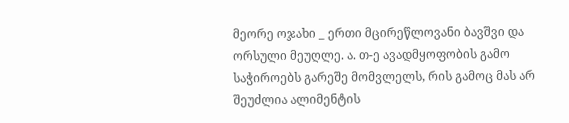მეორე ოჯახი _ ერთი მცირეწლოვანი ბავშვი და ორსული მეუღლე. ა. თ-ე ავადმყოფობის გამო საჭიროებს გარეშე მომვლელს, რის გამოც მას არ შეუძლია ალიმენტის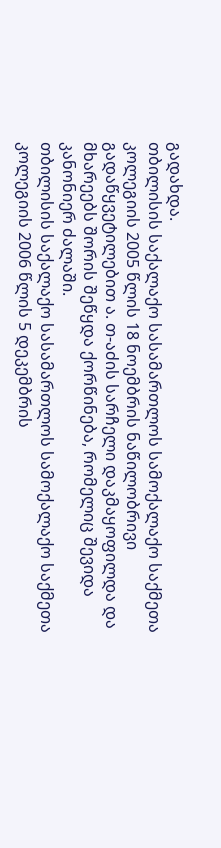გადახდა.
თბილისის საქალაქო სასამართლოს სამოქალაქო საქმეთა კოლეგიის 2005 წლის 18 ნოემბრის ნაწილობრივი გადაწყვეტილებით ა. თ-აძის სარჩელი დაკმაყოფილდა და მხარეებს შორის შეწყდა ქორწინება, რომელიც შევიდა კანონიერ ძალაში.
თბილისის საქალაქო სასამართლოს სამოქალაქო საქმეთა კოლეგიის 2006 წლის 5 დეკემბრის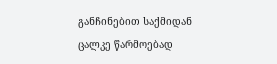განჩინებით საქმიდან ცალკე წარმოებად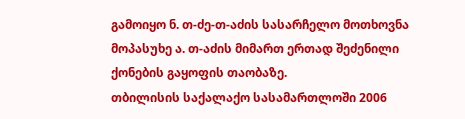გამოიყო ნ. თ-ძე-თ-აძის სასარჩელო მოთხოვნა მოპასუხე ა. თ-აძის მიმართ ერთად შეძენილი ქონების გაყოფის თაობაზე.
თბილისის საქალაქო სასამართლოში 2006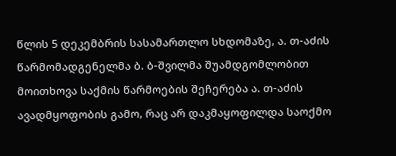წლის 5 დეკემბრის სასამართლო სხდომაზე, ა. თ-აძის წარმომადგენელმა ბ. ბ-შვილმა შუამდგომლობით მოითხოვა საქმის წარმოების შეჩერება ა. თ-აძის ავადმყოფობის გამო, რაც არ დაკმაყოფილდა საოქმო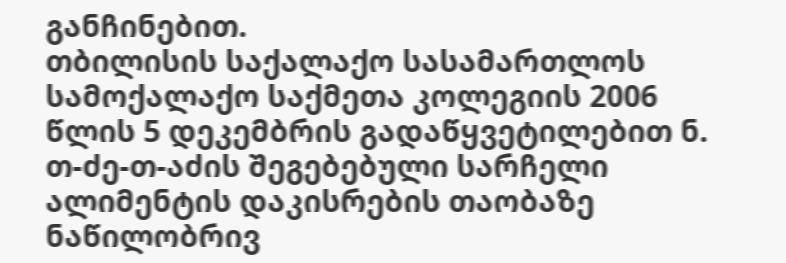განჩინებით.
თბილისის საქალაქო სასამართლოს სამოქალაქო საქმეთა კოლეგიის 2006 წლის 5 დეკემბრის გადაწყვეტილებით ნ. თ-ძე-თ-აძის შეგებებული სარჩელი ალიმენტის დაკისრების თაობაზე ნაწილობრივ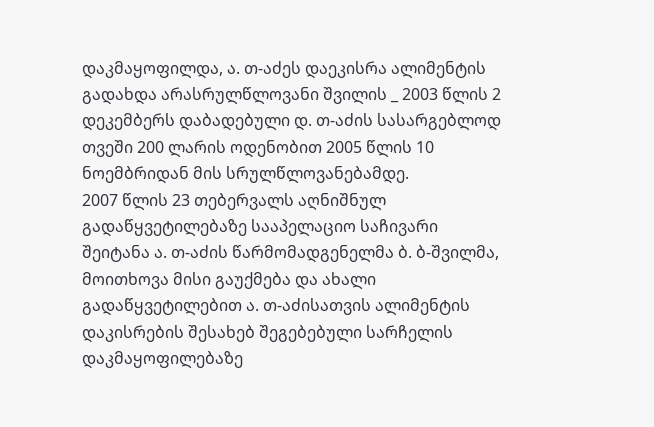დაკმაყოფილდა, ა. თ-აძეს დაეკისრა ალიმენტის გადახდა არასრულწლოვანი შვილის _ 2003 წლის 2 დეკემბერს დაბადებული დ. თ-აძის სასარგებლოდ თვეში 200 ლარის ოდენობით 2005 წლის 10 ნოემბრიდან მის სრულწლოვანებამდე.
2007 წლის 23 თებერვალს აღნიშნულ გადაწყვეტილებაზე სააპელაციო საჩივარი შეიტანა ა. თ-აძის წარმომადგენელმა ბ. ბ-შვილმა, მოითხოვა მისი გაუქმება და ახალი გადაწყვეტილებით ა. თ-აძისათვის ალიმენტის დაკისრების შესახებ შეგებებული სარჩელის დაკმაყოფილებაზე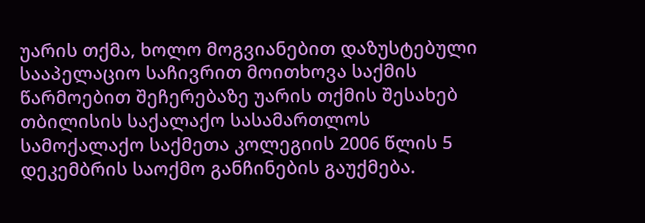უარის თქმა, ხოლო მოგვიანებით დაზუსტებული სააპელაციო საჩივრით მოითხოვა საქმის წარმოებით შეჩერებაზე უარის თქმის შესახებ თბილისის საქალაქო სასამართლოს სამოქალაქო საქმეთა კოლეგიის 2006 წლის 5 დეკემბრის საოქმო განჩინების გაუქმება.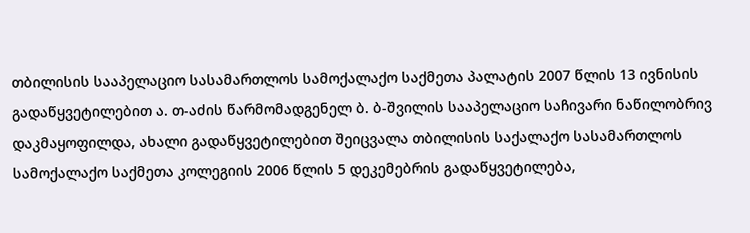თბილისის სააპელაციო სასამართლოს სამოქალაქო საქმეთა პალატის 2007 წლის 13 ივნისის გადაწყვეტილებით ა. თ-აძის წარმომადგენელ ბ. ბ-შვილის სააპელაციო საჩივარი ნაწილობრივ დაკმაყოფილდა, ახალი გადაწყვეტილებით შეიცვალა თბილისის საქალაქო სასამართლოს სამოქალაქო საქმეთა კოლეგიის 2006 წლის 5 დეკემებრის გადაწყვეტილება,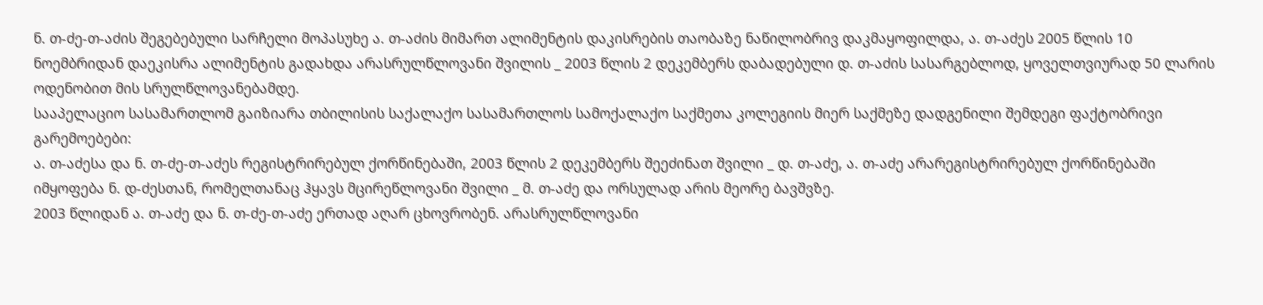ნ. თ-ძე-თ-აძის შეგებებული სარჩელი მოპასუხე ა. თ-აძის მიმართ ალიმენტის დაკისრების თაობაზე ნაწილობრივ დაკმაყოფილდა, ა. თ-აძეს 2005 წლის 10 ნოემბრიდან დაეკისრა ალიმენტის გადახდა არასრულწლოვანი შვილის _ 2003 წლის 2 დეკემბერს დაბადებული დ. თ-აძის სასარგებლოდ, ყოველთვიურად 50 ლარის ოდენობით მის სრულწლოვანებამდე.
სააპელაციო სასამართლომ გაიზიარა თბილისის საქალაქო სასამართლოს სამოქალაქო საქმეთა კოლეგიის მიერ საქმეზე დადგენილი შემდეგი ფაქტობრივი გარემოებები:
ა. თ-აძესა და ნ. თ-ძე-თ-აძეს რეგისტრირებულ ქორწინებაში, 2003 წლის 2 დეკემბერს შეეძინათ შვილი _ დ. თ-აძე, ა. თ-აძე არარეგისტრირებულ ქორწინებაში იმყოფება ნ. დ-ძესთან, რომელთანაც ჰყავს მცირეწლოვანი შვილი _ მ. თ-აძე და ორსულად არის მეორე ბავშვზე.
2003 წლიდან ა. თ-აძე და ნ. თ-ძე-თ-აძე ერთად აღარ ცხოვრობენ. არასრულწლოვანი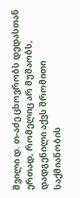შვილი დ. თ-აძე ცხოვრობს დედასთან ერთად, რომელიც არ მუშაობს, დადგენილი აქვს შრომითი საქმიანობის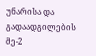უნარისა და გადაადგილების მე-2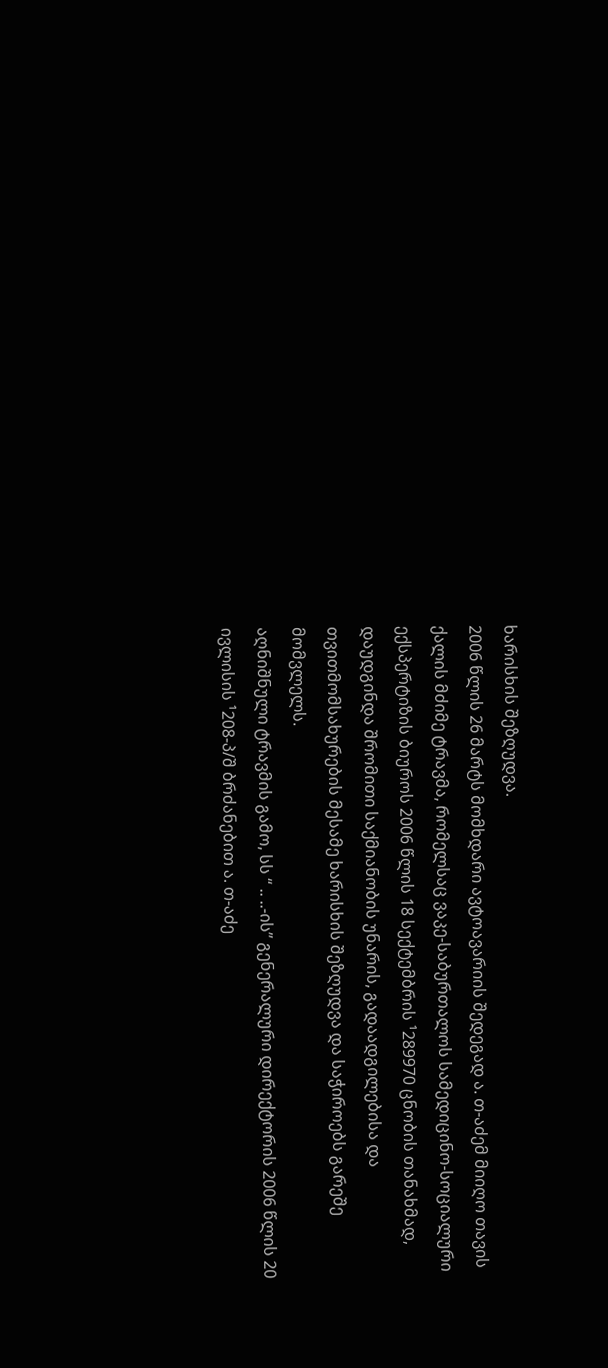ხარისხის შეზღუდვა.
2006 წლის 26 მარტს მომხდარი ავტოავარიის შედეგად ა. თ-აძემ მიიღო თავის ქალის მძიმე ტრავმა, რომელსაც ვაკე-საბურთალოს სამედიცინო-სოციალური ექსპერტიზის ბიუროს 2006 წლის 18 სექტემბრის ¹289970 ცნობის თანახმად, დაუდგინდა შრომითი საქმიანობის უნარის, გადაადგილებისა და თვითმომსახურების მესამე ხარისხის შეზღუდვა და საჭიროებს გარეშე მომვლელს.
აღნიშნული ტრავმის გამო, სს “ .. ..-ის” გენერალური დირექტორის 2006 წლის 20 ივლისის ¹208-პ/შ ბრძანებით ა. თ-აძე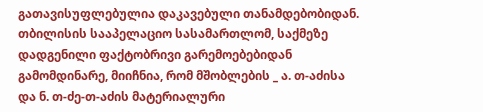გათავისუფლებულია დაკავებული თანამდებობიდან.
თბილისის სააპელაციო სასამართლომ, საქმეზე დადგენილი ფაქტობრივი გარემოებებიდან გამომდინარე, მიიჩნია, რომ მშობლების _ ა. თ-აძისა და ნ. თ-ძე-თ-აძის მატერიალური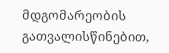მდგომარეობის გათვალისწინებით,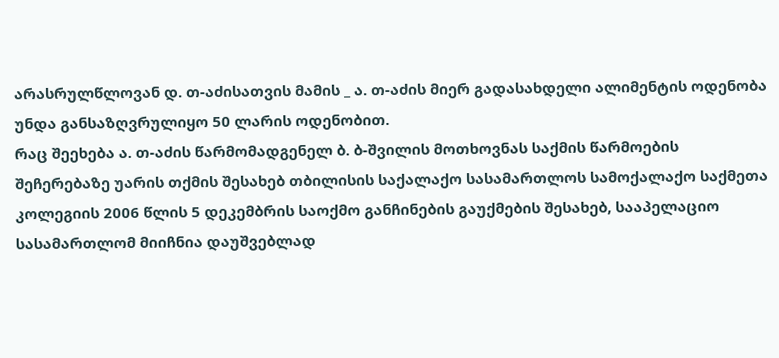არასრულწლოვან დ. თ-აძისათვის მამის _ ა. თ-აძის მიერ გადასახდელი ალიმენტის ოდენობა უნდა განსაზღვრულიყო 50 ლარის ოდენობით.
რაც შეეხება ა. თ-აძის წარმომადგენელ ბ. ბ-შვილის მოთხოვნას საქმის წარმოების შეჩერებაზე უარის თქმის შესახებ თბილისის საქალაქო სასამართლოს სამოქალაქო საქმეთა კოლეგიის 2006 წლის 5 დეკემბრის საოქმო განჩინების გაუქმების შესახებ, სააპელაციო სასამართლომ მიიჩნია დაუშვებლად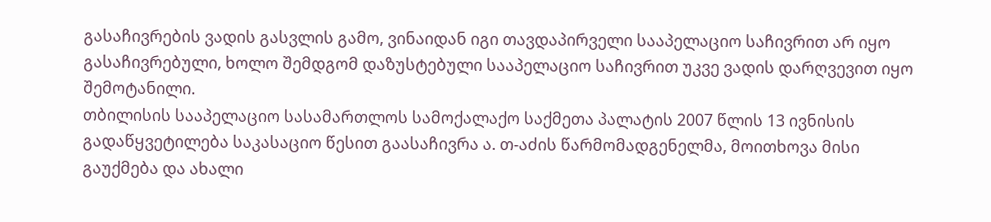გასაჩივრების ვადის გასვლის გამო, ვინაიდან იგი თავდაპირველი სააპელაციო საჩივრით არ იყო გასაჩივრებული, ხოლო შემდგომ დაზუსტებული სააპელაციო საჩივრით უკვე ვადის დარღვევით იყო შემოტანილი.
თბილისის სააპელაციო სასამართლოს სამოქალაქო საქმეთა პალატის 2007 წლის 13 ივნისის გადაწყვეტილება საკასაციო წესით გაასაჩივრა ა. თ-აძის წარმომადგენელმა, მოითხოვა მისი გაუქმება და ახალი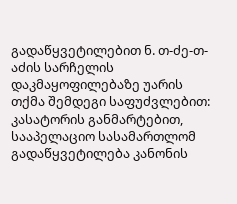გადაწყვეტილებით ნ. თ-ძე-თ-აძის სარჩელის დაკმაყოფილებაზე უარის თქმა შემდეგი საფუძვლებით:
კასატორის განმარტებით, სააპელაციო სასამართლომ გადაწყვეტილება კანონის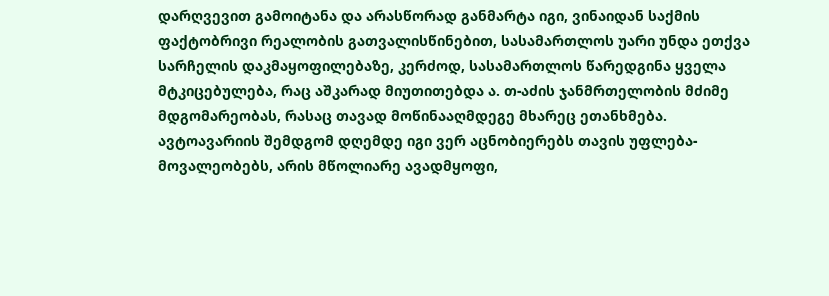დარღვევით გამოიტანა და არასწორად განმარტა იგი, ვინაიდან საქმის ფაქტობრივი რეალობის გათვალისწინებით, სასამართლოს უარი უნდა ეთქვა სარჩელის დაკმაყოფილებაზე, კერძოდ, სასამართლოს წარედგინა ყველა მტკიცებულება, რაც აშკარად მიუთითებდა ა. თ-აძის ჯანმრთელობის მძიმე მდგომარეობას, რასაც თავად მოწინააღმდეგე მხარეც ეთანხმება. ავტოავარიის შემდგომ დღემდე იგი ვერ აცნობიერებს თავის უფლება-მოვალეობებს, არის მწოლიარე ავადმყოფი,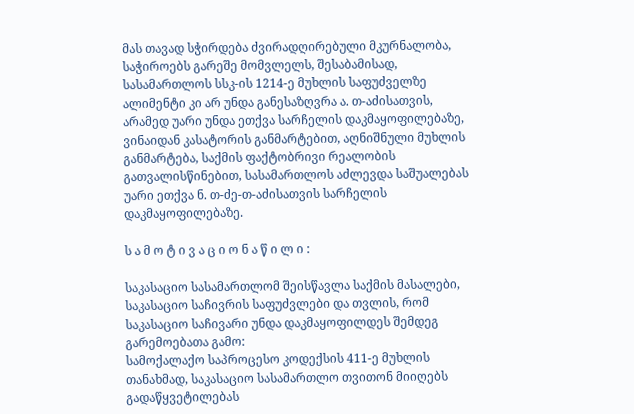მას თავად სჭირდება ძვირადღირებული მკურნალობა, საჭიროებს გარეშე მომვლელს, შესაბამისად, სასამართლოს სსკ-ის 1214-ე მუხლის საფუძველზე ალიმენტი კი არ უნდა განესაზღვრა ა. თ-აძისათვის, არამედ უარი უნდა ეთქვა სარჩელის დაკმაყოფილებაზე, ვინაიდან კასატორის განმარტებით, აღნიშნული მუხლის განმარტება, საქმის ფაქტობრივი რეალობის გათვალისწინებით, სასამართლოს აძლევდა საშუალებას უარი ეთქვა ნ. თ-ძე-თ-აძისათვის სარჩელის დაკმაყოფილებაზე.

ს ა მ ო ტ ი ვ ა ც ი ო ნ ა წ ი ლ ი :

საკასაციო სასამართლომ შეისწავლა საქმის მასალები, საკასაციო საჩივრის საფუძვლები და თვლის, რომ საკასაციო საჩივარი უნდა დაკმაყოფილდეს შემდეგ გარემოებათა გამო:
სამოქალაქო საპროცესო კოდექსის 411-ე მუხლის თანახმად, საკასაციო სასამართლო თვითონ მიიღებს გადაწყვეტილებას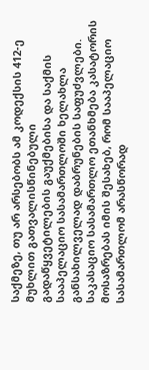საქმეზე, თუ არ არსებობს ამ კოდექსის 412-ე მუხლით გათვალისწინებული გადაწყვეტილების გაუქმებისა და საქმის სააპელაციო სასამართლოში ხელახლა განსახილველად დაბრუნების საფუძვლები.
საკასაციო სასამართლო ეთანხმება კასატორის მოსაზრებას იმის შესახებ, რომ სააპელაციო სასამართლომ არასწორად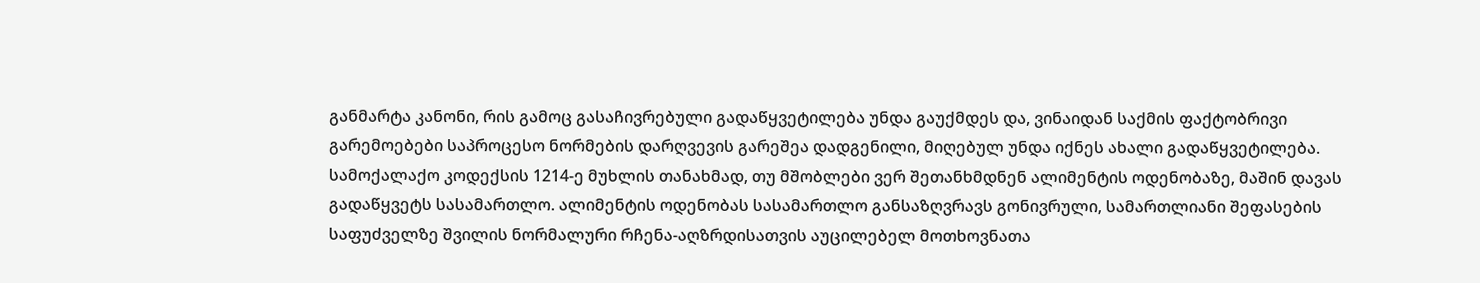განმარტა კანონი, რის გამოც გასაჩივრებული გადაწყვეტილება უნდა გაუქმდეს და, ვინაიდან საქმის ფაქტობრივი გარემოებები საპროცესო ნორმების დარღვევის გარეშეა დადგენილი, მიღებულ უნდა იქნეს ახალი გადაწყვეტილება.
სამოქალაქო კოდექსის 1214-ე მუხლის თანახმად, თუ მშობლები ვერ შეთანხმდნენ ალიმენტის ოდენობაზე, მაშინ დავას გადაწყვეტს სასამართლო. ალიმენტის ოდენობას სასამართლო განსაზღვრავს გონივრული, სამართლიანი შეფასების საფუძველზე შვილის ნორმალური რჩენა-აღზრდისათვის აუცილებელ მოთხოვნათა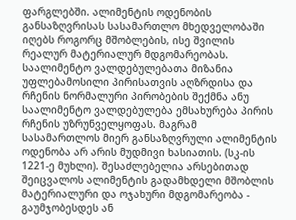ფარგლებში. ალიმენტის ოდენობის განსაზღვრისას სასამართლო მხედველობაში იღებს როგორც მშობლების, ისე შვილის რეალურ მატერიალურ მდგომარეობას.
საალიმენტო ვალდებულებათა მიზანია უფლებამოსილი პირისათვის აღზრდისა და რჩენის ნორმალური პირობების შექმნა ანუ საალიმენტო ვალდებულება ემსახურება პირის რჩენის უზრუნველყოფას. მაგრამ სასამართლოს მიერ განსაზღვრული ალიმენტის ოდენობა არ არის მუდმივი ხასიათის. (სკ-ის 1221-ე მუხლი). შესაძლებელია არსებითად შეიცვალოს ალიმენტის გადამხდელი მშობლის მატერიალური და ოჯახური მდგომარეობა - გაუმჯობესდეს ან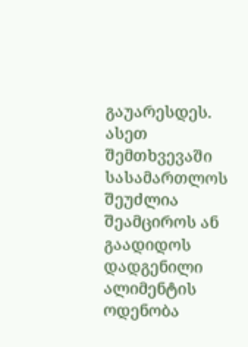გაუარესდეს. ასეთ შემთხვევაში სასამართლოს შეუძლია შეამციროს ან გაადიდოს დადგენილი ალიმენტის ოდენობა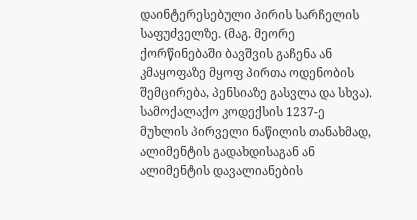დაინტერესებული პირის სარჩელის საფუძველზე. (მაგ. მეორე ქორწინებაში ბავშვის გაჩენა ან კმაყოფაზე მყოფ პირთა ოდენობის შემცირება, პენსიაზე გასვლა და სხვა).
სამოქალაქო კოდექსის 1237-ე მუხლის პირველი ნაწილის თანახმად, ალიმენტის გადახდისაგან ან ალიმენტის დავალიანების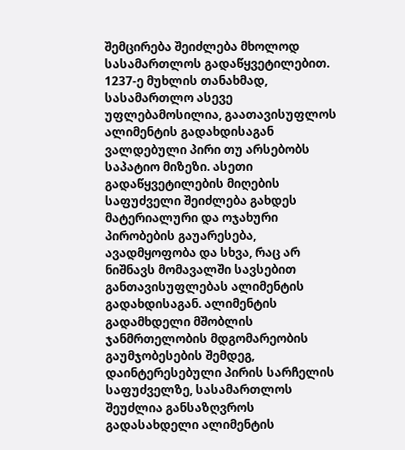შემცირება შეიძლება მხოლოდ სასამართლოს გადაწყვეტილებით.
1237-ე მუხლის თანახმად, სასამართლო ასევე უფლებამოსილია, გაათავისუფლოს ალიმენტის გადახდისაგან ვალდებული პირი თუ არსებობს საპატიო მიზეზი. ასეთი გადაწყვეტილების მიღების საფუძველი შეიძლება გახდეს მატერიალური და ოჯახური პირობების გაუარესება, ავადმყოფობა და სხვა, რაც არ ნიშნავს მომავალში სავსებით განთავისუფლებას ალიმენტის გადახდისაგან. ალიმენტის გადამხდელი მშობლის ჯანმრთელობის მდგომარეობის გაუმჯობესების შემდეგ, დაინტერესებული პირის სარჩელის საფუძველზე, სასამართლოს შეუძლია განსაზღვროს გადასახდელი ალიმენტის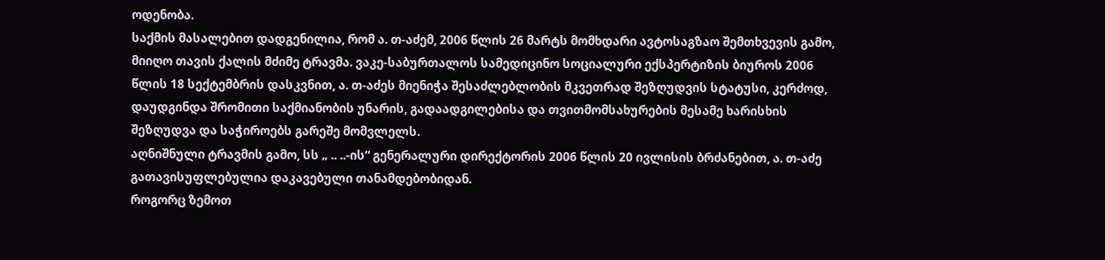ოდენობა.
საქმის მასალებით დადგენილია, რომ ა. თ-აძემ, 2006 წლის 26 მარტს მომხდარი ავტოსაგზაო შემთხვევის გამო, მიიღო თავის ქალის მძიმე ტრავმა. ვაკე-საბურთალოს სამედიცინო სოციალური ექსპერტიზის ბიუროს 2006 წლის 18 სექტემბრის დასკვნით, ა. თ-აძეს მიენიჭა შესაძლებლობის მკვეთრად შეზღუდვის სტატუსი, კერძოდ, დაუდგინდა შრომითი საქმიანობის უნარის, გადაადგილებისა და თვითმომსახურების მესამე ხარისხის შეზღუდვა და საჭიროებს გარეშე მომვლელს.
აღნიშნული ტრავმის გამო, სს „ .. ..-ის“ გენერალური დირექტორის 2006 წლის 20 ივლისის ბრძანებით, ა. თ-აძე გათავისუფლებულია დაკავებული თანამდებობიდან.
როგორც ზემოთ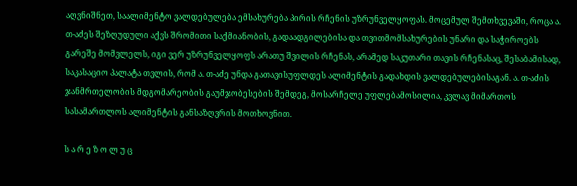აღვნიშნეთ, საალიმენტო ვალდებულება ემსახურება პირის რჩენის უზრუნველყოფას. მოცემულ შემთხვევაში, როცა ა. თ-აძეს შეზღუდული აქვს შრომითი საქმიანობის, გადაადგილებისა და თვითმომსახურების უნარი და საჭიროებს გარეშე მომვლელს, იგი ვერ უზრუნველყოფს არათუ შვილის რჩენას, არამედ საკუთარი თავის რჩენასაც, შესაბამისად, საკასაციო პალატა თვლის, რომ ა. თ-აძე უნდა გათავისუფლდეს ალიმენტის გადახდის ვალდებულებისაგან. ა. თ-აძის ჯანმრთელობის მდგომარეობის გაუმჯობესების შემდეგ, მოსარჩელე უფლებამოსილია, კვლავ მიმართოს სასამართლოს ალიმენტის განსაზღვრის მოთხოვნით.

ს ა რ ე ზ ო ლ უ ც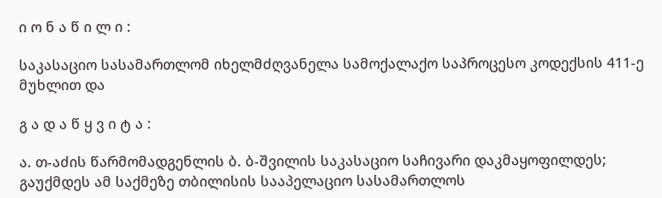ი ო ნ ა წ ი ლ ი :

საკასაციო სასამართლომ იხელმძღვანელა სამოქალაქო საპროცესო კოდექსის 411-ე მუხლით და

გ ა დ ა წ ყ ვ ი ტ ა :

ა. თ-აძის წარმომადგენლის ბ. ბ-შვილის საკასაციო საჩივარი დაკმაყოფილდეს;
გაუქმდეს ამ საქმეზე თბილისის სააპელაციო სასამართლოს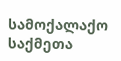სამოქალაქო საქმეთა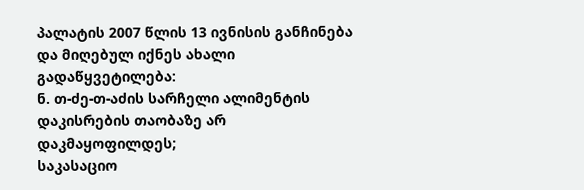პალატის 2007 წლის 13 ივნისის განჩინება და მიღებულ იქნეს ახალი გადაწყვეტილება:
ნ. თ-ძე-თ-აძის სარჩელი ალიმენტის დაკისრების თაობაზე არ დაკმაყოფილდეს;
საკასაციო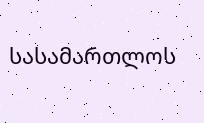სასამართლოს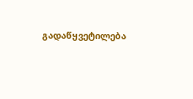გადაწყვეტილება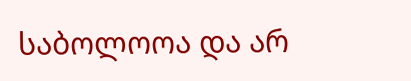საბოლოოა და არ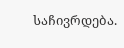საჩივრდება.